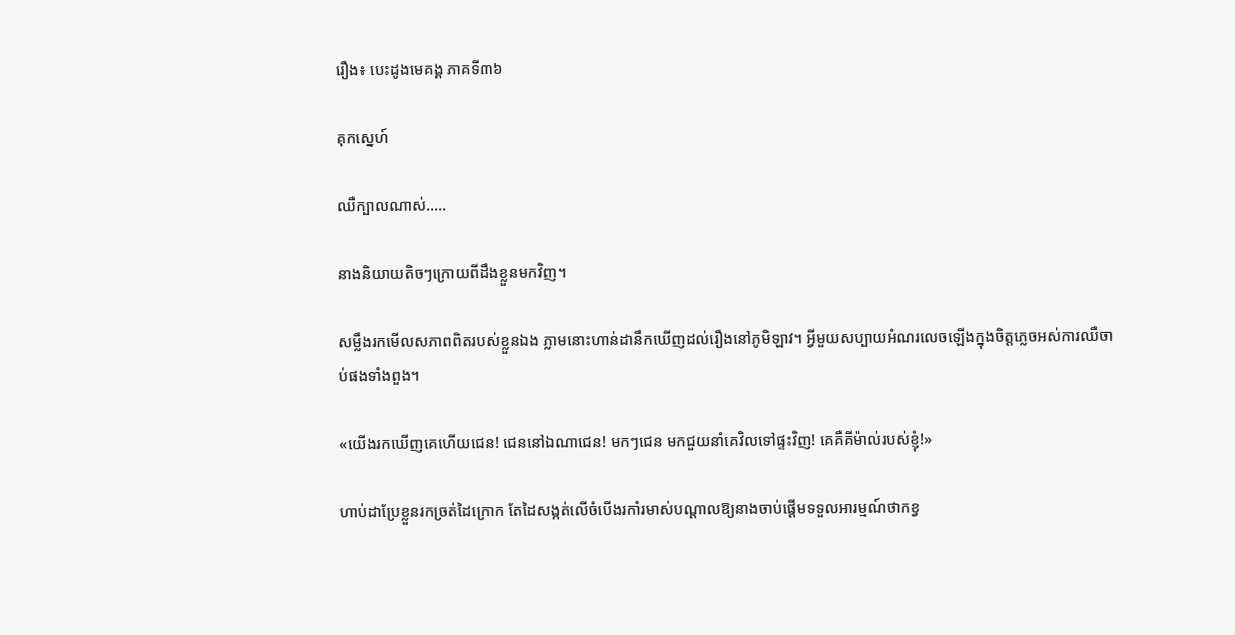រឿង៖ បេះដូងមេគង្គ ភាគទី៣៦

គុកស្នេហ៍

ឈឺក្បាលណាស់…..

នាងនិយាយតិចៗក្រោយពីដឹងខ្លួនមកវិញ។

សម្លឹងរកមើលសភាពពិតរបស់ខ្លួនឯង ភ្លាមនោះហាន់ដានឹកឃើញដល់រឿងនៅភូមិឡាវ។ អ្វីមួយសប្បាយអំណរលេចឡើងក្នុងចិត្តភ្លេចអស់ការឈឺចាប់ផងទាំងពួង។

«យើងរកឃើញគេហើយជេន! ជេននៅឯណាជេន! មកៗជេន មកជួយនាំគេវិលទៅផ្ទះវិញ! គេគឺគីម៉ាល់របស់ខ្ញុំ!»

ហាប់ដាប្រែខ្លួនរកច្រត់ដៃក្រោក តែដៃសង្កត់លើចំបើងរកាំរមាស់បណ្តាលឱ្យនាងចាប់ផ្តើមទទួលអារម្មណ៍ថាកខ្វ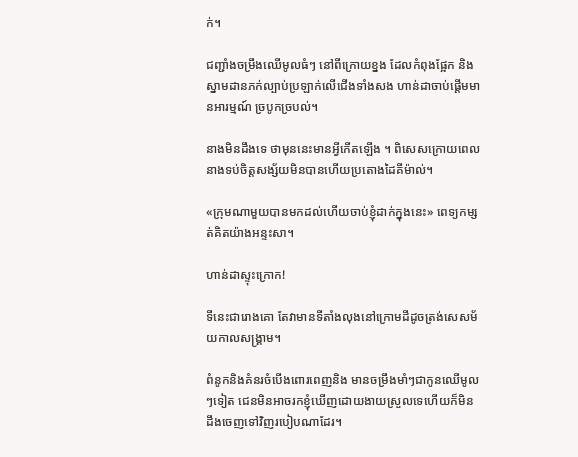ក់។

ជញ្ជាំងចម្រឹងឈើមូលធំៗ នៅពីក្រោយខ្នង ដែលកំពុងផ្អែក និងស្នាមដានភក់ល្បាប់ប្រឡាក់លើជើងទាំងសង ហាន់ដាចាប់ផ្តើមមានអារម្មណ៍ ច្របូកច្របល់។

នាងមិនដឹងទេ ថាមុននេះមានអ្វីកើតឡើង ។ ពិសេសក្រោយពេលនាងទប់ចិត្តសង្ស័យមិនបានហើយប្រតោងដៃគីម៉ាល់។

«ក្រុមណាមួយបានមកដល់ហើយចាប់ខ្ញុំដាក់ក្នុងនេះ» ពេទ្យកម្សត់គិតយ៉ាងអន្ទះសា។

ហាន់ដាស្ទុះក្រោក!

ទីនេះជារោងគោ តែវាមានទីតាំងលុងនៅក្រោមដីដូចត្រង់សេសម័យកាលសង្គ្រាម។

ពំនូកនិងគំនរចំបើងពោរពេញនិង មានចម្រឹងមាំៗជាកូនឈើមូលៗទៀត ជេនមិនអាចរកខ្ញុំឃើញដោយងាយស្រួលទេហើយក៏មិនដឹងចេញទៅវិញរបៀបណាដែរ។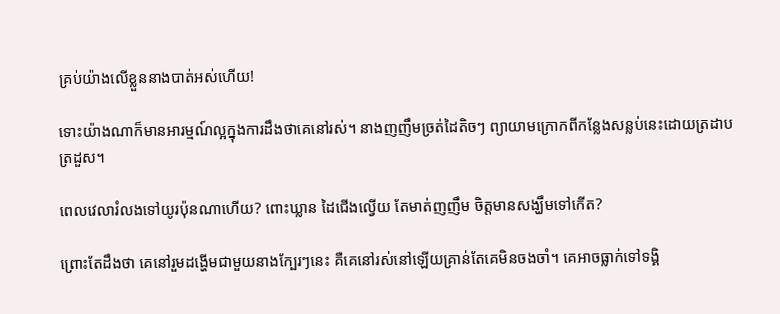គ្រប់យ៉ាងលើខ្លួននាងបាត់អស់ហើយ!

ទោះយ៉ាងណាក៏មានអារម្មណ៍ល្អក្នុងការដឹងថាគេនៅរស់។ នាងញញឹមច្រត់ដៃតិចៗ ព្យាយាមក្រោកពីកន្លែងសន្លប់នេះដោយត្រដាបត្រដួស។

ពេលវេលារំលងទៅយូរប៉ុនណាហើយ? ពោះឃ្លាន ដៃជើងល្វើយ តែមាត់ញញឹម ចិត្តមានសង្ឃឹមទៅកើត?

ព្រោះតែដឹងថា គេនៅរួមដង្ហើមជាមួយនាងក្បែរៗនេះ គឺគេនៅរស់នៅឡើយគ្រាន់តែគេមិនចងចាំ។ គេអាចធ្លាក់ទៅទង្គិ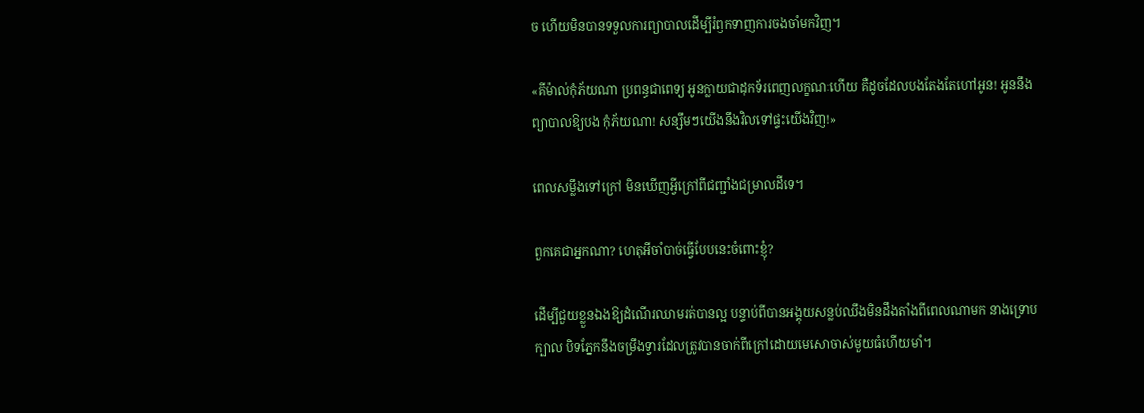ច ហើយមិនបានទទួលការព្យាបាលដើម្បីរំឭកទាញការចងចាំមកវិញ។

«គីម៉ាល់កុំភ័យណា ប្រពន្ធជាពេទ្យ អូនក្លាយជាដុកទ័រពេញលក្ខណៈហើយ គឺដូចដែលបងតែងតែហៅអូន! អូននឹងព្យាបាលឱ្យបង កុំភ័យណា! សន្សឹមៗយើងនឹងវិលទៅផ្ទះយើងវិញ!»

ពេលសម្លឹងទៅក្រៅ មិនឃើញអ្វីក្រៅពីជញ្ជាំងជម្រាលដីទេ។

ពួកគេជាអ្នកណា? ហេតុអីចាំបាច់ធ្វើបែបនេះចំពោះខ្ញុំ?

ដើម្បីជួយខ្លួនឯងឱ្យដំណើរឈាមរត់បានល្អ បន្ទាប់ពីបានអង្គុយសន្លប់ឈឹងមិនដឹងតាំងពីពេលណាមក នាងទ្រោបក្បាល បិទភ្នែកនឹងចម្រឹងទ្វារដែលត្រូវបានចាក់ពីក្រៅដោយមេសោចាស់មួយធំហើយមាំ។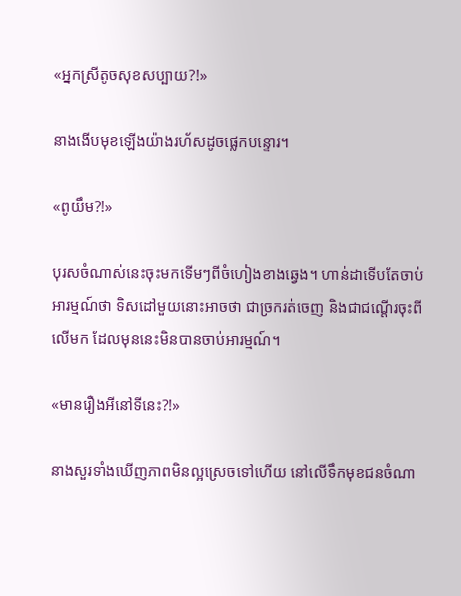«អ្នកស្រីតូចសុខសប្បាយ?!»

នាងងើបមុខឡើងយ៉ាងរហ័សដូចផ្លេកបន្ទោរ។

«ពូយឹម?!»

បុរសចំណាស់នេះចុះមកទើមៗពីចំហៀងខាងឆ្វេង។ ហាន់ដាទើបតែចាប់អារម្មណ៍ថា ទិសដៅមួយនោះអាចថា ជាច្រករត់ចេញ និងជាជណ្តើរចុះពីលើមក ដែលមុននេះមិនបានចាប់អារម្មណ៍។

«មានរឿងអីនៅទីនេះ?!»

នាងសួរទាំងឃើញភាពមិនល្អស្រេចទៅហើយ នៅលើទឹកមុខជនចំណា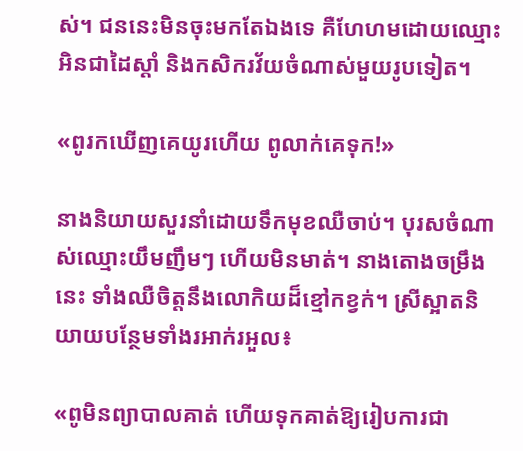ស់។ ជននេះមិនចុះមកតែឯងទេ គឺហែហមដោយឈ្មោះអិនជាដៃស្តាំ និងកសិករវ័យចំណាស់មួយរូបទៀត។

«ពូរកឃើញគេយូរហើយ ពូលាក់គេទុក!»

នាងនិយាយសួរនាំដោយទឹកមុខឈឺចាប់។ បុរសចំណាស់ឈ្មោះយឹមញឹមៗ ហើយមិនមាត់។ នាងតោងចម្រឹងនេះ ទាំងឈឺចិត្តនឹងលោកិយដ៏ខ្មៅកខ្វក់។ ស្រីស្អាតនិយាយបន្ថែមទាំងរអាក់រអួល៖

«ពូមិនព្យាបាលគាត់ ហើយទុកគាត់ឱ្យរៀបការជា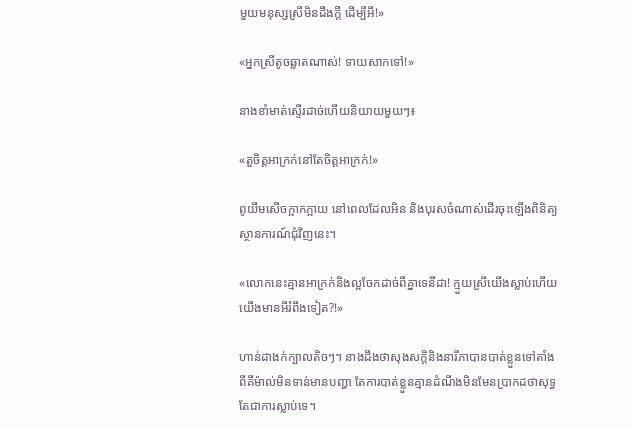មួយមនុស្សស្រីមិនដឹងក្តី ដើម្បីអី!»

«អ្នកស្រីតូចឆ្លាតណាស់! ទាយសាកទៅ!»

នាងខាំមាត់ស្ទើរដាច់ហើយនិយាយមួយៗ៖

«តួចិត្តអាក្រក់នៅតែចិត្តអាក្រក់!»

ពូយឹមសើចក្អាកក្អាយ នៅពេលដែលអិន និងបុរសចំណាស់ដើរចុះឡើងពិនិត្យស្ថានការណ៍ជុំវិញនេះ។

«លោកនេះគ្មានអាក្រក់និងល្អចែកដាច់ពីគ្នាទេនីដា! ក្មួយស្រីយើងស្លាប់ហើយ យើងមានអីរំពឹងទៀត?!»

ហាន់ដាងក់ក្បាលតិចៗ។ នាងដឹងថាសុងសក្តិនិងនារីភាបានបាត់ខ្លួនទៅតាំងពីគីម៉ាល់មិនទាន់មានបញ្ហា តែការបាត់ខ្លួនគ្មានដំណឹងមិនមែនប្រាកដថាសុទ្ធតែជាការស្លាប់ទេ។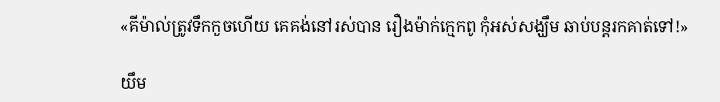«គីម៉ាល់ត្រូវទឹកកួចហើយ គេគង់នៅរស់បាន រឿងម៉ាក់ក្មេកពូ កុំអស់សង្ឃឹម ឆាប់បន្តរកគាត់ទៅ!»

យឹម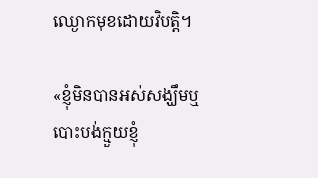ឈ្ងោកមុខដោយវិបត្តិ។

«ខ្ញុំមិនបានអស់សង្ឃឹមឬបោះបង់ក្មួយខ្ញុំ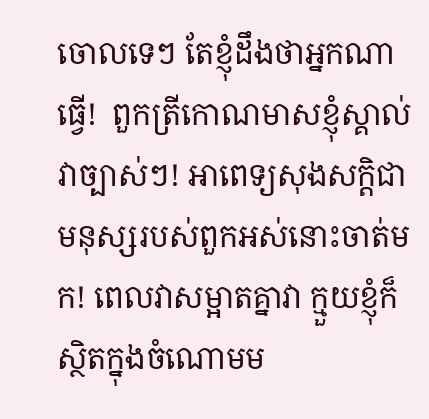ចោលទេៗ តែខ្ញុំដឹងថាអ្នកណាធ្វើ!  ពួកត្រីកោណមាសខ្ញុំស្គាល់វាច្បាស់ៗ! អាពេទ្យសុងសក្តិជាមនុស្សរបស់ពួកអស់នោះចាត់មក! ពេលវាសម្អាតគ្នាវា ក្មួយខ្ញុំក៏ស្ថិតក្នុងចំណោមម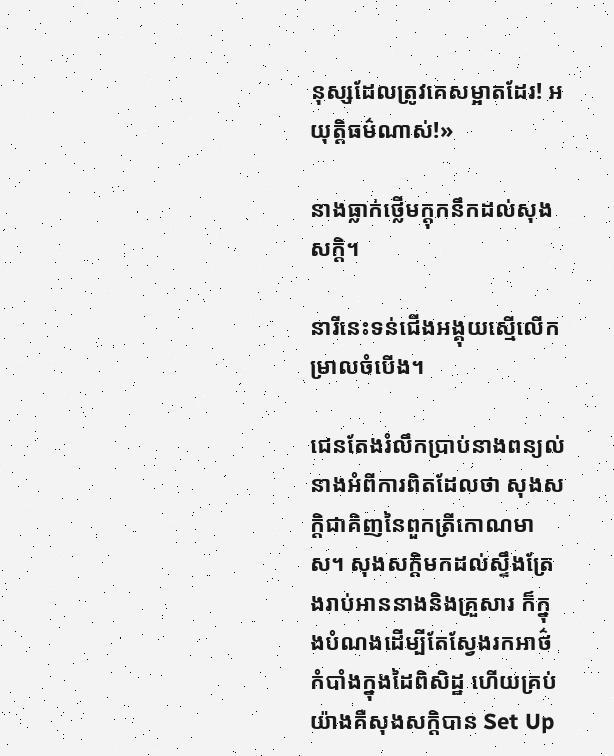នុស្សដែលត្រូវគេសម្អាតដែរ! អយុត្តិធម៌ណាស់!»

នាងធ្លាក់ថ្លើមក្តុកនឹកដល់សុងសក្តិ។

នារីនេះទន់ជើងអង្គុយស្មើលើកម្រាលចំបើង។

ជេនតែងរំលឹកប្រាប់នាងពន្យល់នាងអំពីការពិតដែលថា សុងសក្តិជាគិញនៃពួកត្រីកោណមាស។ សុងសក្តិមកដល់ស្ទឹងត្រែងរាប់អាននាងនិងគ្រួសារ ក៏ក្នុងបំណងដើម្បីតែស្វែងរកអាថ៌កំបាំងក្នុងដៃពិសិដ្ឋ ហើយគ្រប់យ៉ាងគឺសុងសក្តិបាន Set Up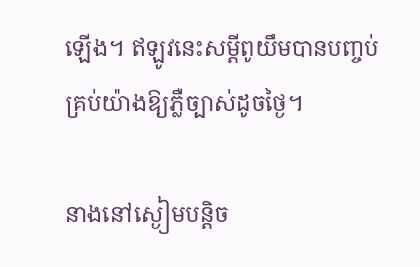ឡើង។ ឥឡូវនេះសម្តីពូយឹមបានបញ្ចប់គ្រប់យ៉ាងឱ្យភ្លឺច្បាស់ដូចថ្ងៃ។

នាងនៅស្ងៀមបន្តិច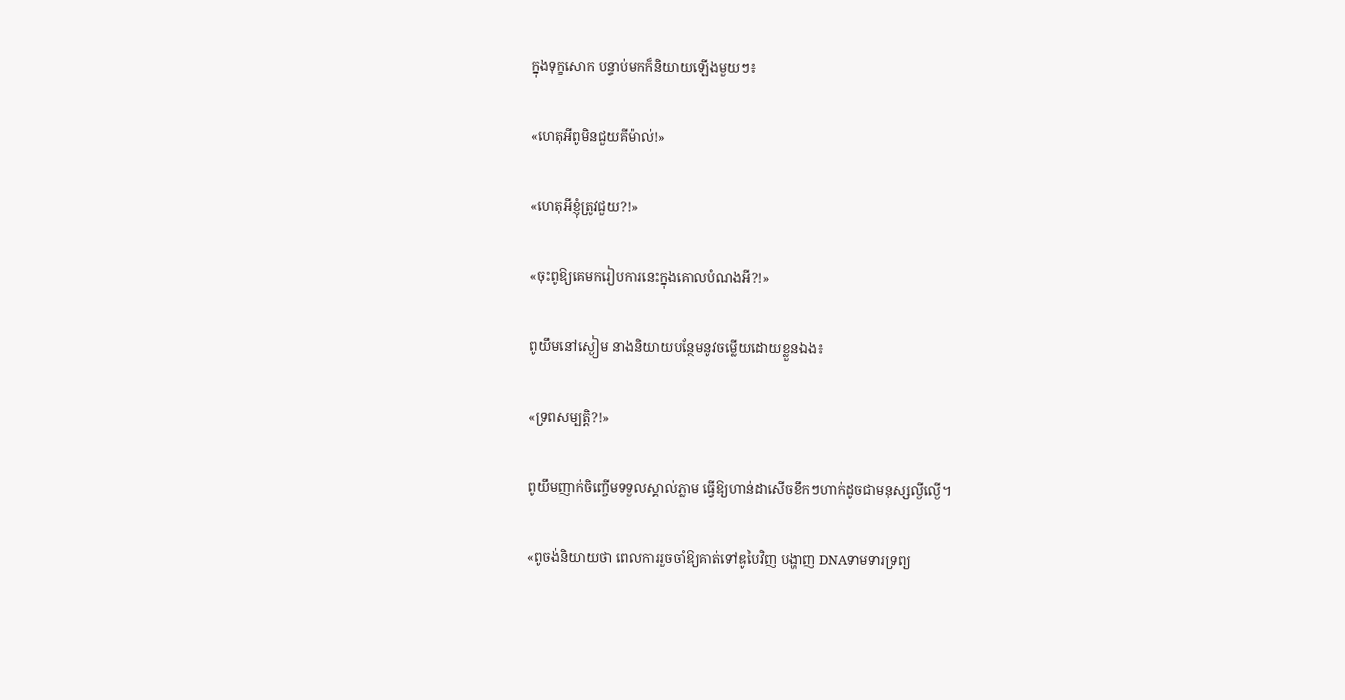ក្នុងទុក្ខសោក បន្ទាប់មកក៏និយាយឡើងមួយៗ៖

«ហេតុអីពូមិនជួយគីម៉ាល់!»

«ហេតុអីខ្ញុំត្រូវជួយ?!»

«ចុះពូឱ្យគេមករៀបការនេះក្នុងគោលបំណងអី?!»

ពូយឹមនៅស្ងៀម នាងនិយាយបន្ថែមនូវចម្លើយដោយខ្លួនឯង៖

«ទ្រពសម្បត្តិ?!»

ពូយឹមញាក់ចិញ្ចើមទទួលស្គាល់ភ្លាម ធ្វើឱ្យហាន់ដាសើចខឹកៗហាក់ដូចជាមនុស្សល្ងីល្ងើ។

«ពូចង់និយាយថា ពេលការរួចចាំឱ្យគាត់ទៅឌូបៃវិញ បង្ហាញ DNAទាមទារទ្រព្យ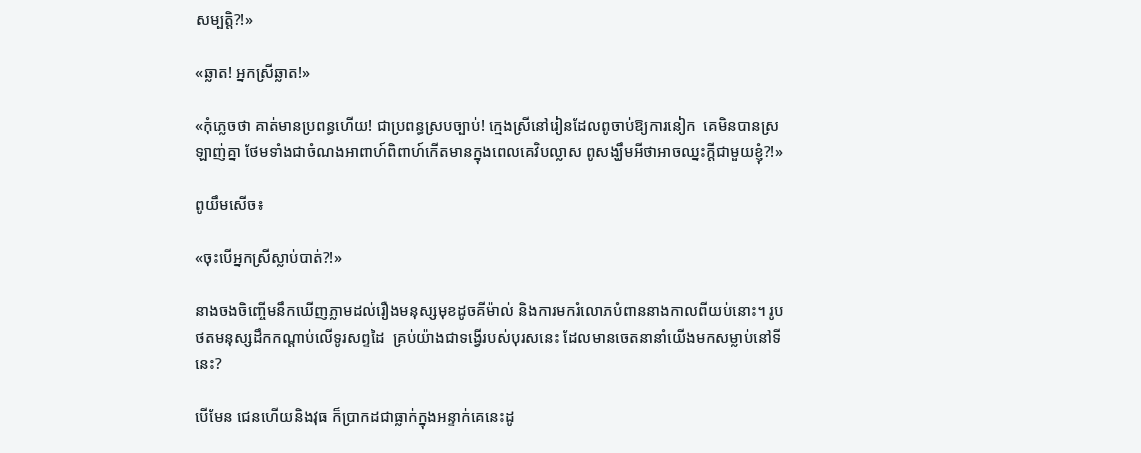សម្បត្តិ?!»

«ឆ្លាត! អ្នកស្រីឆ្លាត!»

«កុំភ្លេចថា គាត់មានប្រពន្ធហើយ! ជាប្រពន្ធស្របច្បាប់! ក្មេងស្រីនៅរៀនដែលពូចាប់ឱ្យការនៀក  គេមិនបានស្រឡាញ់គ្នា ថែមទាំងជាចំណងអាពាហ៍ពិពាហ៍កើតមានក្នុងពេលគេវិបល្លាស ពូសង្ឃឹមអីថាអាចឈ្នះក្តីជាមួយខ្ញុំ?!»

ពូយឹមសើច៖

«ចុះបើអ្នកស្រីស្លាប់បាត់?!»

នាងចងចិញ្ចើមនឹកឃើញភ្លាមដល់រឿងមនុស្សមុខដូចគីម៉ាល់ និងការមករំលោភបំពាននាងកាលពីយប់នោះ។ រូបថតមនុស្សដឹកកណ្តាប់លើទូរសព្ទដៃ  គ្រប់យ៉ាងជាទង្វើរបស់បុរសនេះ ដែលមានចេតនានាំយើងមកសម្លាប់នៅទីនេះ?

បើមែន ជេនហើយនិងវុធ ក៏ប្រាកដជាធ្លាក់ក្នុងអន្ទាក់គេនេះដូ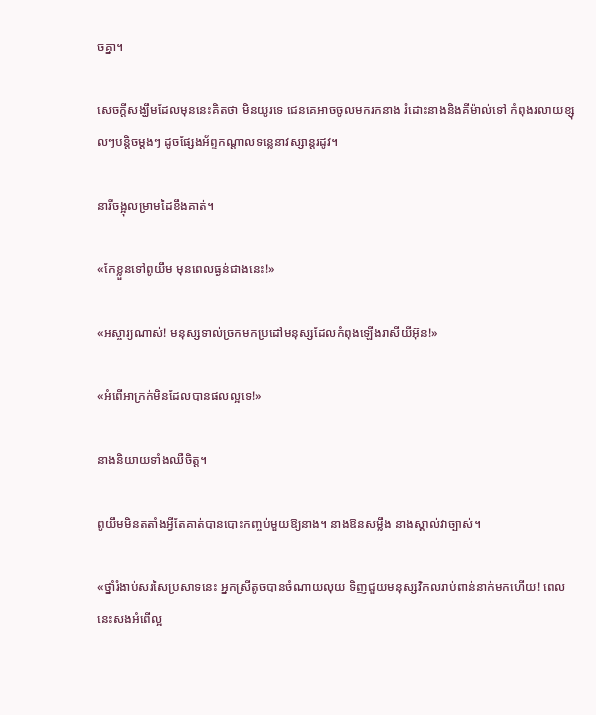ចគ្នា។

សេចក្តីសង្ឃឹមដែលមុននេះគិតថា មិនយូរទេ ជេនគេអាចចូលមករកនាង រំដោះនាងនិងគីម៉ាល់ទៅ កំពុងរលាយខ្សុលៗបន្តិចម្តងៗ ដូចផ្សែងអ័ព្ទកណ្តាលទន្លេនាវស្សាន្តរដូវ។

នារីចង្អុលម្រាមដៃខឹងគាត់។

«កែខ្លួនទៅពូយឹម មុនពេលធ្ងន់ជាងនេះ!»

«អស្ចារ្យណាស់! មនុស្សទាល់ច្រកមកប្រដៅមនុស្សដែលកំពុងឡើងរាសីយីអ៊ុន!»

«អំពើអាក្រក់មិនដែលបានផលល្អទេ!»

នាងនិយាយទាំងឈឺចិត្ត។

ពូយឹមមិនតតាំងអ្វីតែគាត់បានបោះកញ្ចប់មួយឱ្យនាង។ នាងឱនសម្លឹង នាងស្គាល់វាច្បាស់។

«ថ្នាំរំងាប់សរសៃប្រសាទនេះ អ្នកស្រីតូចបានចំណាយលុយ ទិញជួយមនុស្សវិកលរាប់ពាន់នាក់មកហើយ! ពេលនេះសងអំពើល្អ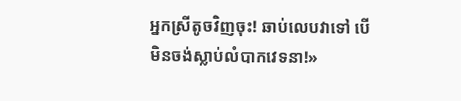អ្នកស្រីតូចវិញចុះ! ឆាប់លេបវាទៅ បើមិនចង់ស្លាប់លំបាកវេទនា!»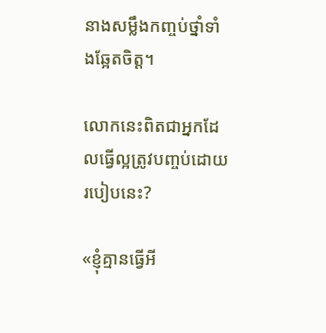នាងសម្លឹងកញ្ចប់ថ្នាំទាំងឆ្អែតចិត្ត។

លោកនេះពិតជាអ្នកដែលធ្វើល្អត្រូវបញ្ចប់ដោយរបៀបនេះ?

«ខ្ញុំគ្មានធ្វើអី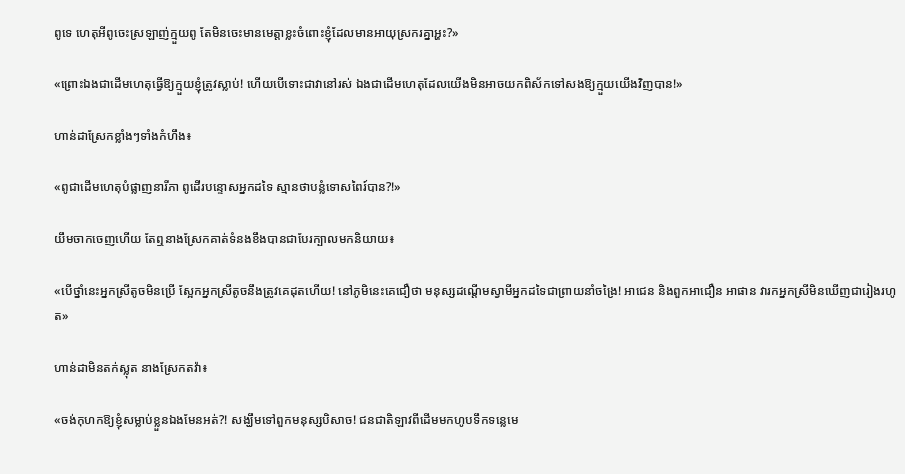ពូទេ ហេតុអីពូចេះស្រឡាញ់ក្មួយពូ តែមិនចេះមានមេត្តាខ្លះចំពោះខ្ញុំដែលមានអាយុស្រករគ្នាអ្ហះ?»

«ព្រោះឯងជាដើមហេតុធ្វើឱ្យក្មួយខ្ញុំត្រូវស្លាប់! ហើយបើទោះជាវានៅរស់ ឯងជាដើមហេតុដែលយើងមិនអាចយកពិស័កទៅសងឱ្យក្មួយយើងវិញបាន!»

ហាន់ដាស្រែកខ្លាំងៗទាំងកំហឹង៖

«ពូជាដើមហេតុបំផ្លាញនារីភា ពូដើរបន្ទោសអ្នកដទៃ ស្មានថាបន្លំទោសពៃរ៍បាន?!»

យឹមចាកចេញហើយ តែឮនាងស្រែកគាត់ទំនងខឹងបានជាបែរក្បាលមកនិយាយ៖

«បើថ្នាំនេះអ្នកស្រីតូចមិនប្រើ ស្អែកអ្នកស្រីតូចនឹងត្រូវគេដុតហើយ! នៅភូមិនេះគេជឿថា មនុស្សដណ្តើមស្វាមីអ្នកដទៃជាព្រាយនាំចង្រៃ! អាជេន និងពួកអាជឿន អាផាន វារកអ្នកស្រីមិនឃើញជារៀងរហូត»

ហាន់ដាមិនតក់ស្លុត នាងស្រែកតវ៉ា៖

«ចង់កុហកឱ្យខ្ញុំសម្លាប់ខ្លួនឯងមែនអត់?! សង្ឃឹមទៅពួកមនុស្សបិសាច! ជនជាតិឡាវពីដើមមកហូបទឹកទន្លេមេ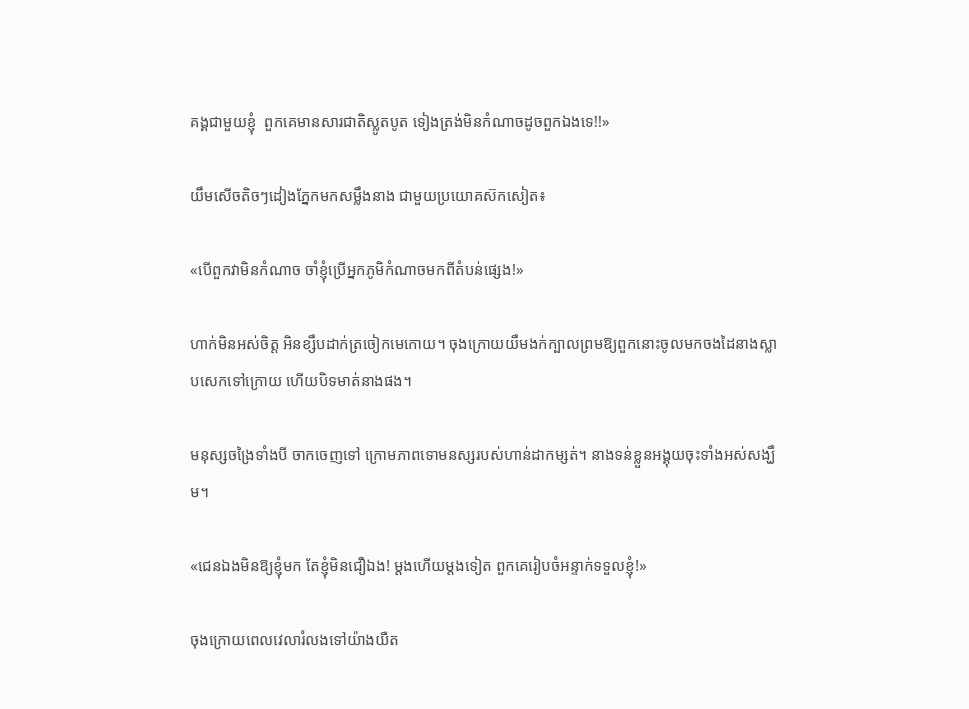គង្គជាមួយខ្ញុំ  ពួកគេមានសារជាតិស្លូតបូត ទៀងត្រង់មិនកំណាចដូចពួកឯងទេ!!»

យឹមសើចតិចៗដៀងភ្នែកមកសម្លឹងនាង ជាមួយប្រយោគស៊កសៀត៖

«បើពួកវាមិនកំណាច ចាំខ្ញុំប្រើអ្នកភូមិកំណាចមកពីតំបន់ផ្សេង!»

ហាក់មិនអស់ចិត្ត អិនខ្សឹបដាក់ត្រចៀកមេកោយ។ ចុងក្រោយយឹមងក់ក្បាលព្រមឱ្យពួកនោះចូលមកចងដៃនាងស្លាបសេកទៅក្រោយ ហើយបិទមាត់នាងផង។

មនុស្សចង្រៃទាំងបី ចាកចេញទៅ ក្រោមភាពទោមនស្សរបស់ហាន់ដាកម្សត់។ នាងទន់ខ្លួនអង្គុយចុះទាំងអស់សង្ឃឹម។

«ជេនឯងមិនឱ្យខ្ញុំមក តែខ្ញុំមិនជឿឯង! ម្តងហើយម្តងទៀត ពួកគេរៀបចំអន្ទាក់ទទួលខ្ញុំ!»

ចុងក្រោយពេលវេលារំលងទៅយ៉ាងយឺត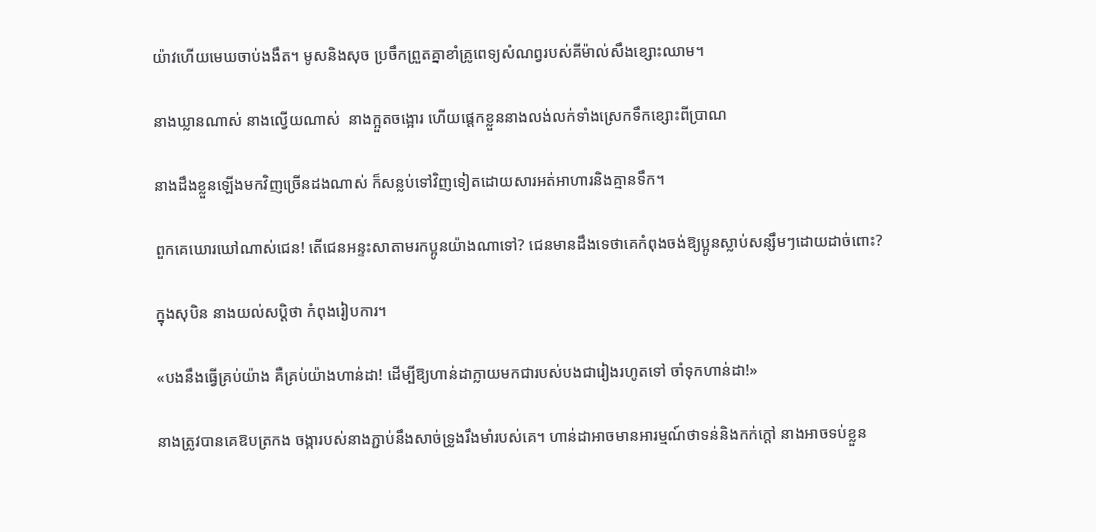យ៉ាវហើយមេឃចាប់ងងឹត។ មូសនិងសុច ប្រចឹកព្រួតគ្នាខាំគ្រូពេទ្យសំណព្វរបស់គីម៉ាល់សឹងខ្សោះឈាម។

នាងឃ្លានណាស់ នាងល្វើយណាស់  នាងក្អួតចង្អោរ ហើយផ្តេកខ្លួននាងលង់លក់ទាំងស្រេកទឹកខ្សោះពីប្រាណ

នាងដឹងខ្លួនឡើងមកវិញច្រើនដងណាស់ ក៏សន្លប់ទៅវិញទៀតដោយសារអត់អាហារនិងគ្មានទឹក។

ពួកគេឃោរឃៅណាស់ជេន! តើជេនអន្ទះសាតាមរកប្អូនយ៉ាងណាទៅ? ជេនមានដឹងទេថាគេកំពុងចង់ឱ្យប្អូនស្លាប់សន្សឹមៗដោយដាច់ពោះ?

ក្នុងសុបិន នាងយល់សប្តិថា កំពុងរៀបការ។

«បងនឹងធ្វើគ្រប់យ៉ាង គឺគ្រប់យ៉ាងហាន់ដា! ដើម្បីឱ្យហាន់ដាក្លាយមកជារបស់បងជារៀងរហូតទៅ ចាំទុកហាន់ដា!»

នាងត្រូវបានគេឱបត្រកង ចង្ការបស់នាងភ្ជាប់នឹងសាច់ទ្រូងរឹងមាំរបស់គេ។ ហាន់ដាអាចមានអារម្មណ៍ថាទន់និងកក់ក្តៅ នាងអាចទប់ខ្លួន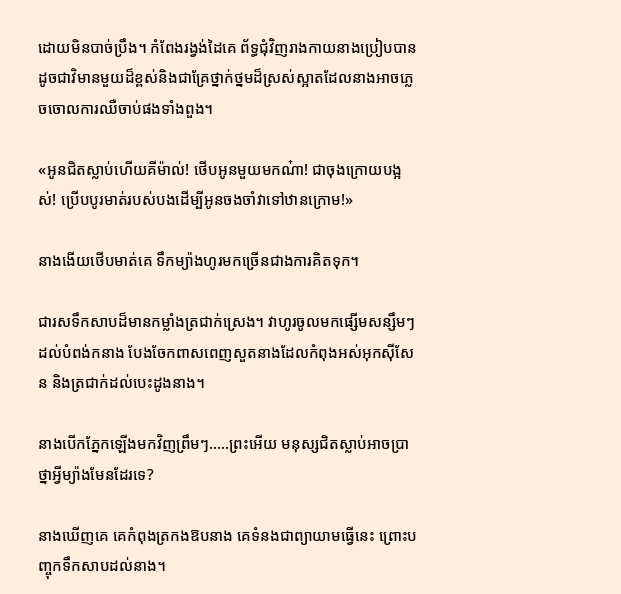ដោយមិនបាច់ប្រឹង។ កំពែងរង្វង់ដៃគេ ព័ទ្ធជុំវិញរាងកាយនាងប្រៀបបានដូចជាវិមានមួយដ៏ខ្ពស់និងជាគ្រែថ្នាក់ថ្នមដ៏ស្រស់ស្អាតដែលនាងអាចភ្លេចចោលការឈឺចាប់ផងទាំងពួង។

«អូនជិតស្លាប់ហើយគីម៉ាល់! ថើបអូនមួយមកណ៎ា! ជាចុងក្រោយបង្អស់! ប្រើបបូរមាត់របស់បងដើម្បីអូនចងចាំវាទៅឋានក្រោម!»

នាងងើយថើបមាត់គេ ទឹកម្យ៉ាងហូរមកច្រើនជាងការគិតទុក។

ជារសទឹកសាបដ៏មានកម្លាំងត្រជាក់ស្រេង។ វាហូរចូលមកផ្សើមសន្សឹមៗដល់បំពង់កនាង បែងចែកពាសពេញសួតនាងដែលកំពុងអស់អុកស៊ីសែន និងត្រជាក់ដល់បេះដូងនាង។

នាងបើកភ្នែកឡើងមកវិញព្រឹមៗ…..ព្រះអើយ មនុស្សជិតស្លាប់អាចប្រាថ្នាអ្វីម្យ៉ាងមែនដែរទេ?

នាងឃើញគេ គេកំពុងត្រកងឱបនាង គេទំនងជាព្យាយាមធ្វើនេះ ព្រោះបញ្ចុកទឹកសាបដល់នាង។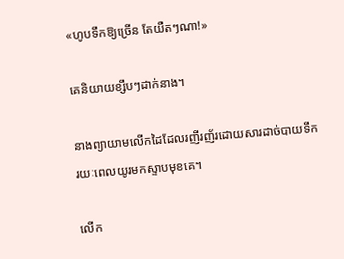«ហូបទឹកឱ្យច្រើន តែយឺតៗណា!»

គេនិយាយខ្សឹបៗដាក់នាង។

នាងព្យាយាមលើកដៃដែលរញីរញ័រដោយសារដាច់បាយទឹករយៈពេលយូរមកស្ទាបមុខគេ។

លើក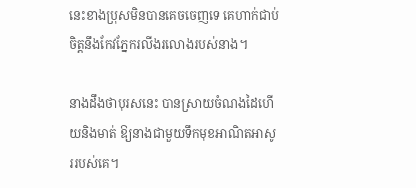នេះខាងប្រុសមិនបានគេចចេញទេ គេហាក់ជាប់ចិត្តនឹងកែវភ្នែករលីងរលោងរបស់នាង។

នាងដឹងថាបុរសនេះ បានស្រាយចំណងដៃហើយនិងមាត់ ឱ្យនាងជាមួយទឹកមុខអាណិតអាសូររបស់គេ។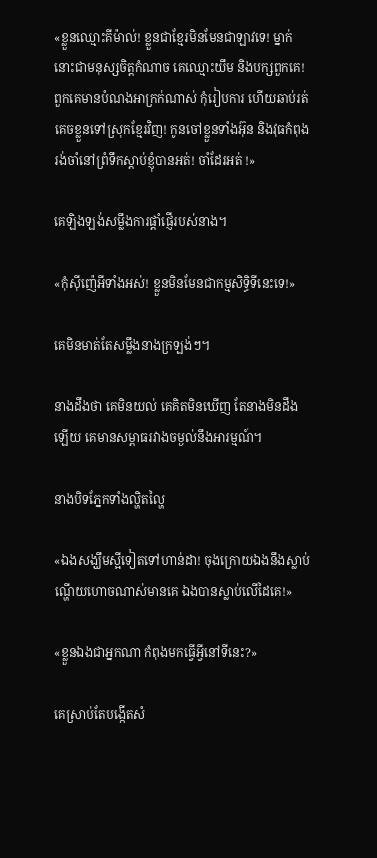«ខ្លួនឈ្មោះគីម៉ាល់! ខ្លួនជាខ្មែរមិនមែនជាឡាវទេ! ម្នាក់នោះជាមនុស្សចិត្តកំណាច គេឈ្មោះយឹម និងបក្សពួកគេ! ពួកគេមានបំណងអាក្រក់ណាស់ កុំរៀបការ ហើយឆាប់រត់គេចខ្លួនទៅស្រុកខ្មែរវិញ! កូនចៅខ្លួនទាំងអ៊ុន និងវុធកំពុងរង់ចាំនៅព្រំទឹកស្តាប់ខ្ញុំបានអត់! ចាំដែរអត់ !»

គេឡិងឡង់សម្លឹងការផ្តាំផ្ញើរបស់នាង។

«កុំស៊ីញ៉េអីទាំងអស់! ខ្លួនមិនមែនជាកម្មសិទ្ធិទីនេះទេ!»

គេមិនមាត់តែសម្លឹងនាងក្រឡង់ៗ។

នាងដឹងថា គេមិនយល់ គេគិតមិនឃើញ តែនាងមិនដឹងឡើយ គេមានសម្ពាធរវាងចម្ងល់នឹងអារម្មណ៍។

នាងបិទភ្នែកទាំងល្ហិតល្ហៃ

«ឯងសង្ឃឹមស្អីទៀតទៅហាន់ដា! ចុងក្រោយឯងនឹងស្លាប់ ណ្ហើយហោចណាស់មានគេ ឯងបានស្លាប់លើដៃគេ!»

«ខ្លួនឯងជាអ្នកណា កំពុងមកធ្វើអ្វីនៅទីនេះ?»

គេស្រាប់តែបង្កើតសំ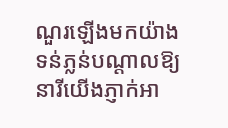ណួរឡើងមកយ៉ាងទន់ភ្លន់បណ្តាលឱ្យនារីយើងភ្ញាក់អា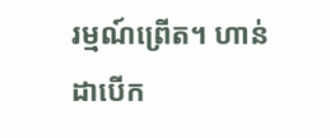រម្មណ៍ព្រើត។ ហាន់ដាបើក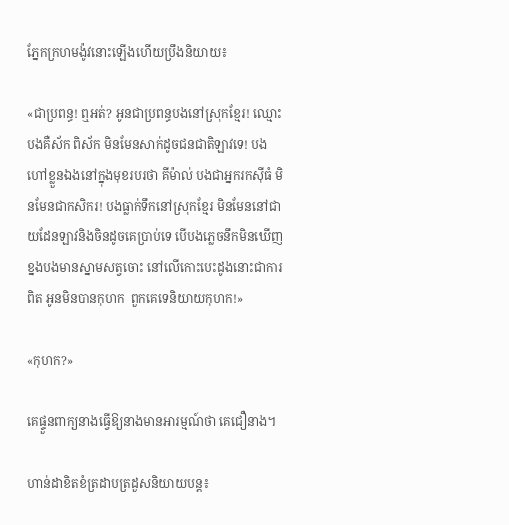ភ្នែកក្រហមង៉ូវនោះឡើងហើយប្រឹងនិយាយ៖

«ជាប្រពន្ធ! ឮអត់? អូនជាប្រពន្ធបងនៅស្រុកខ្មែរ! ឈ្មោះបងគឺស័ក ពិស័ក មិនមែនសាក់ដូចជនជាតិឡាវទេ! បងហៅខ្លួនឯងនៅក្នុងមុខរបរថា គីម៉ាល់ បងជាអ្នករកស៊ីធំ មិនមែនជាកសិករ! បងធ្លាក់ទឹកនៅស្រុកខ្មែរ មិនមែននៅជាយដែនឡាវនិងចិនដូចគេប្រាប់ទេ បើបងភ្លេចនឹកមិនឃើញ ខ្នងបងមានស្នាមសត្វចោះ នៅលើកោះបេះដូងនោះជាការពិត អូនមិនបានកុហក  ពួកគេទេនិយាយកុហក!»

«កុហក?»

គេផ្ទួនពាក្យនាងធ្វើឱ្យនាងមានអារម្មណ៍ថា គេជឿនាង។

ហាន់ដាខិតខំត្រដាបត្រដួសនិយាយបន្ត៖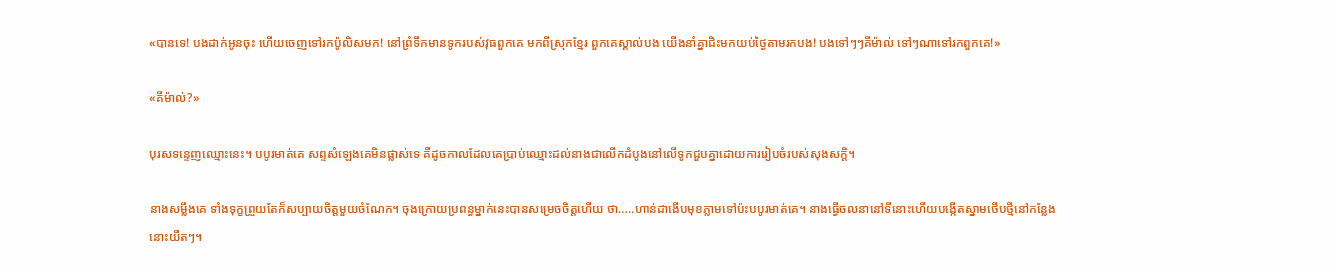«បានទេ! បងដាក់អូនចុះ ហើយចេញទៅរកប៉ូលិសមក! នៅព្រំទឹកមានទូករបស់វុធពួកគេ មកពីស្រុកខ្មែរ ពួកគេស្គាល់បង យើងនាំគ្នាជិះមកយប់ថ្ងៃតាមរកបង! បងទៅៗៗគីម៉ាល់ ទៅៗណាទៅរកពួកគេ!»

«គីម៉ាល់?»

បុរសទន្ទេញឈ្មោះនេះ។ បបូរមាត់គេ សព្ទសំឡេងគេមិនផ្លាស់ទេ គឺដូចកាលដែលគេប្រាប់ឈ្មោះដល់នាងជាលើកដំបូងនៅលើទូកជួបគ្នាដោយការរៀបចំរបស់សុងសក្តិ។

នាងសម្លឹងគេ ទាំងទុក្ខព្រួយតែក៏សប្បាយចិត្តមួយចំណែក។ ចុងក្រោយប្រពន្ធម្នាក់នេះបានសម្រេចចិត្តហើយ ថា…..ហាន់ដាងើបមុខភ្លាមទៅប៉ះបបូរមាត់គេ។ នាងធ្វើចលនានៅទីនោះហើយបង្កើតស្នាមថើបថ្មីនៅកន្លែងនោះយឺតៗ។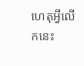ហេតុអ្វីលើកនេះ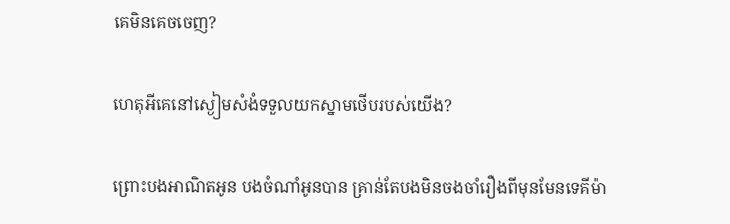គេមិនគេចចេញ?

ហេតុអីគេនៅស្ងៀមសំងំទទួលយកស្នាមថើបរបស់យើង?

ព្រោះបងអាណិតអូន បងចំណាំអូនបាន គ្រាន់តែបងមិនចងចាំរឿងពីមុនមែនទេគីម៉ា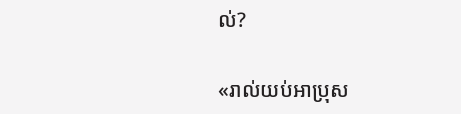ល់?

«រាល់យប់អាប្រុស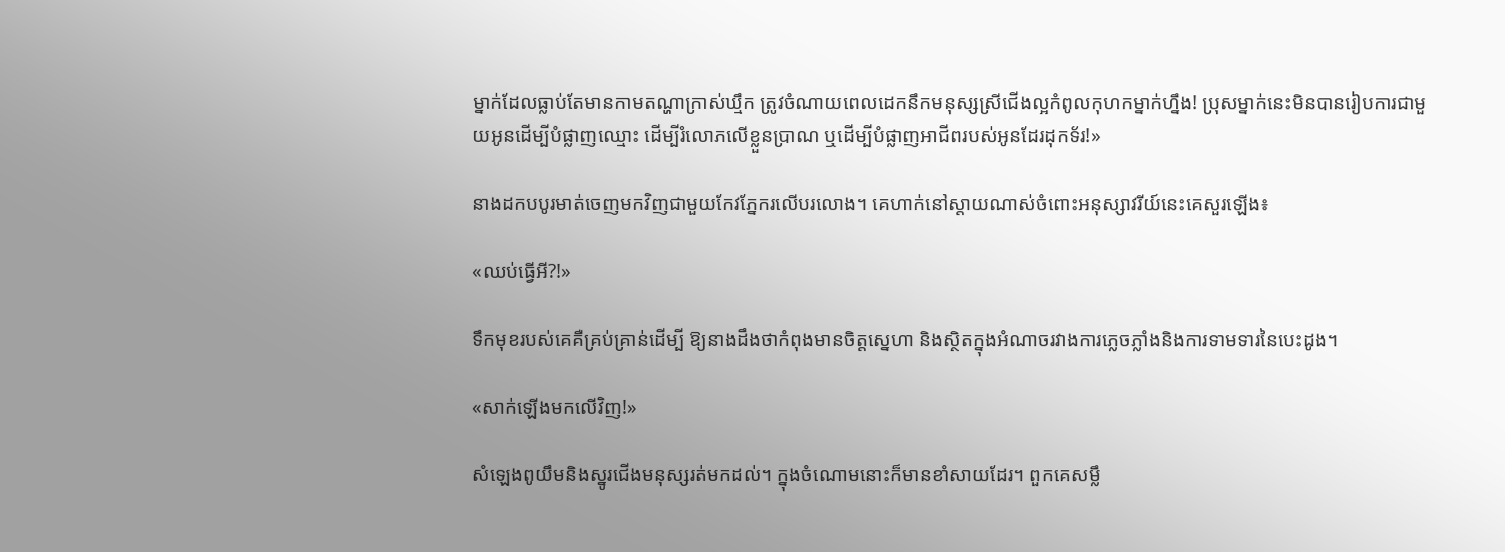ម្នាក់ដែលធ្លាប់តែមានកាមតណ្ហាក្រាស់ឃ្មឹក ត្រូវចំណាយពេលដេកនឹកមនុស្សស្រីជើងល្អកំពូលកុហកម្នាក់ហ្នឹង! ប្រុសម្នាក់នេះមិនបានរៀបការជាមួយអូនដើម្បីបំផ្លាញឈ្មោះ ដើម្បីរំលោភលើខ្លួនប្រាណ ឬដើម្បីបំផ្លាញអាជីពរបស់អូនដែរដុកទ័រ!»

នាងដកបបូរមាត់ចេញមកវិញជាមួយកែវភ្នែករលើបរលោង។ គេហាក់នៅស្តាយណាស់ចំពោះអនុស្សាវរីយ៍នេះគេសួរឡើង៖

«ឈប់ធ្វើអី?!»

ទឹកមុខរបស់គេគឺគ្រប់គ្រាន់ដើម្បី ឱ្យនាងដឹងថាកំពុងមានចិត្តស្នេហា និងស្ថិតក្នុងអំណាចរវាងការភ្លេចភ្លាំងនិងការទាមទារនៃបេះដូង។

«សាក់ឡើងមកលើវិញ!»

សំឡេងពូយឹមនិងស្នូរជើងមនុស្សរត់មកដល់។ ក្នុងចំណោមនោះក៏មានខាំសាយដែរ។ ពួកគេសម្លឹ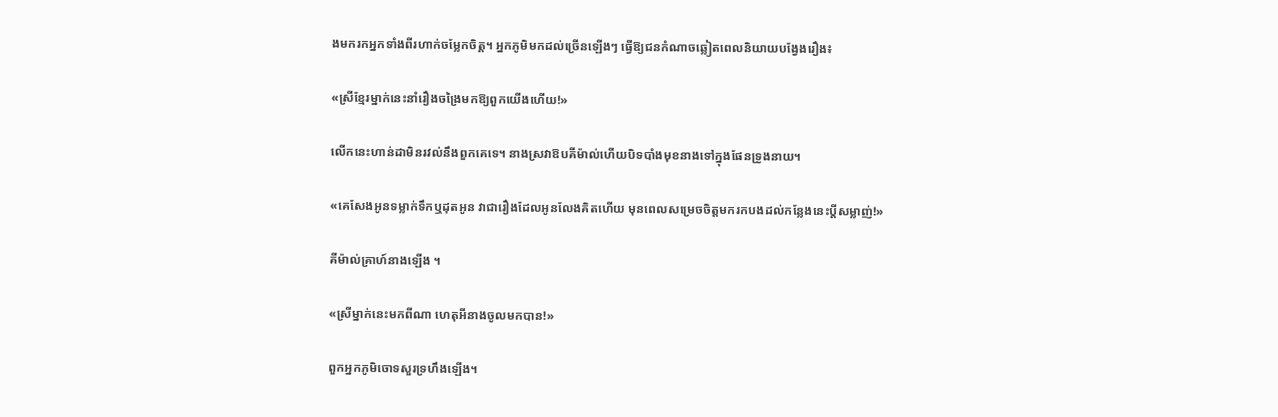ងមករកអ្នកទាំងពីរហាក់ចម្លែកចិត្ត។ អ្នកភូមិមកដល់ច្រើនឡើងៗ ធ្វើឱ្យជនកំណាចឆ្លៀតពេលនិយាយបង្វែងរឿង៖

«ស្រីខ្មែរម្នាក់នេះនាំរឿងចង្រៃមកឱ្យពួកយើងហើយ!»

លើកនេះហាន់ដាមិនរវល់នឹងពួកគេទេ។ នាងស្រវាឱបគីម៉ាល់ហើយបិទបាំងមុខនាងទៅក្នុងផែនទ្រូងនាយ។

«គេសែងអូនទម្លាក់ទឹកឬដុតអូន វាជារឿងដែលអូនលែងគិតហើយ មុនពេលសម្រេចចិត្តមករកបងដល់កន្លែងនេះប្តីសម្លាញ់!»

គីម៉ាល់គ្រាហ៍នាងឡើង ។

«ស្រីម្នាក់នេះមកពីណា ហេតុអីនាងចូលមកបាន!»

ពួកអ្នកភូមិចោទសួរទ្រហឹងឡើង។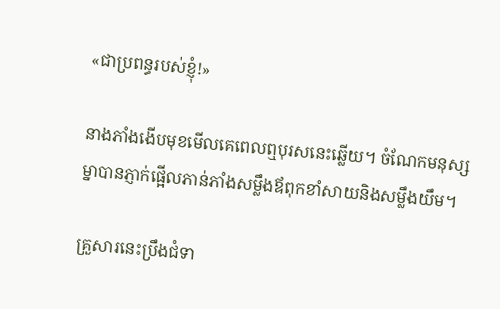«ជាប្រពន្ធរបស់ខ្ញុំ!»

នាងភាំងងើបមុខមើលគេពេលឮបុរសនេះឆ្លើយ។ ចំណែកមនុស្សម្នាបានភ្ញាក់ផ្អើលភាន់ភាំងសម្លឹងឪពុកខាំសាយនិងសម្លឹងយឹម។

គ្រួសារនេះប្រឹងជំទា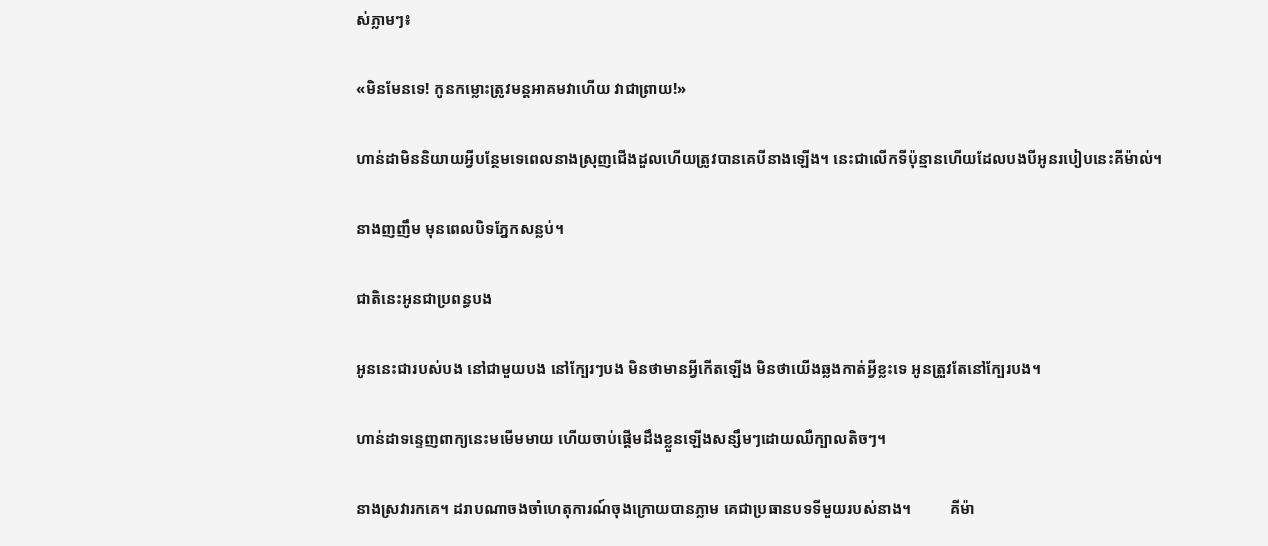ស់ភ្លាមៗ៖

«មិនមែនទេ! កូនកម្លោះត្រូវមន្តអាគមវាហើយ វាជាព្រាយ!»

ហាន់ដាមិននិយាយអ្វីបន្ថែមទេពេលនាងស្រុញជើងដួលហើយត្រូវបានគេបីនាងឡើង។ នេះជាលើកទីប៉ុន្មានហើយដែលបងបីអូនរបៀបនេះគីម៉ាល់។

នាងញញឹម មុនពេលបិទភ្នែកសន្លប់។

ជាតិនេះអូនជាប្រពន្ធបង

អូននេះជារបស់បង នៅជាមួយបង នៅក្បែរៗបង មិនថាមានអ្វីកើតឡើង មិនថាយើងឆ្លងកាត់អ្វីខ្លះទេ អូនត្រួវតែនៅក្បែរបង។

ហាន់ដាទន្ទេញពាក្យនេះមមើមមាយ ហើយចាប់ផ្តើមដឹងខ្លួនឡើងសន្សឹមៗដោយឈឺក្បាលតិចៗ។

នាងស្រវារកគេ។ ដរាបណាចងចាំហេតុការណ៍ចុងក្រោយបានភ្លាម គេជាប្រធានបទទីមួយរបស់នាង។          គីម៉ា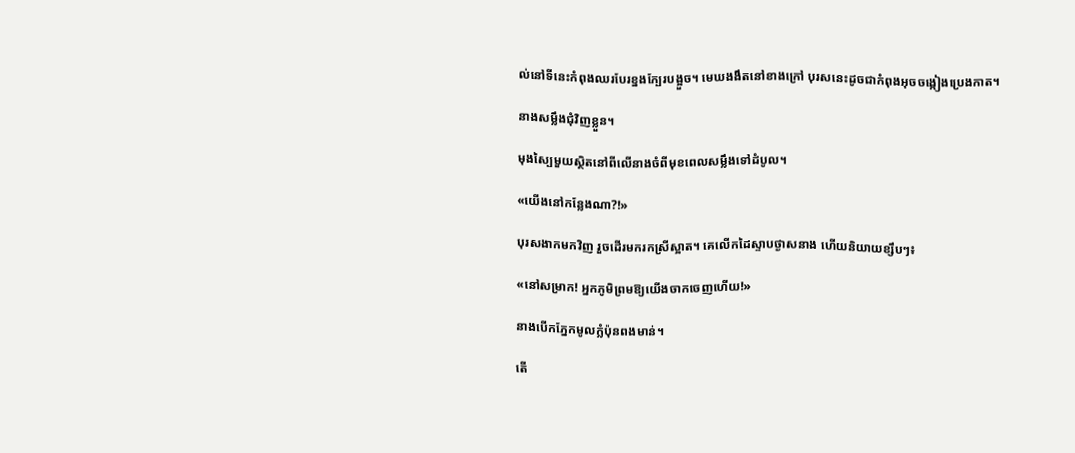ល់នៅទីនេះកំពុងឈរបែរខ្នងក្បែរបង្អួច។ មេឃងងឹតនៅខាងក្រៅ បុរសនេះដូចជាកំពុងអុចចង្កៀងប្រេងកាត។

នាងសម្លឹងជុំវិញខ្លួន។

មុងស្បៃមួយស្ថិតនៅពីលើនាងចំពីមុខពេលសម្លឹងទៅដំបូល។

«យើងនៅកន្លែងណា?!»

បុរសងាកមកវិញ រួចដើរមករកស្រីស្អាត។ គេលើកដៃស្ទាបថ្ងាសនាង ហើយនិយាយខ្សឹបៗ៖

«នៅសម្រាក! អ្នកភូមិព្រមឱ្យយើងចាកចេញហើយ!»

នាងបើកភ្នែកមូលក្លំប៉ុនពងមាន់។

តើ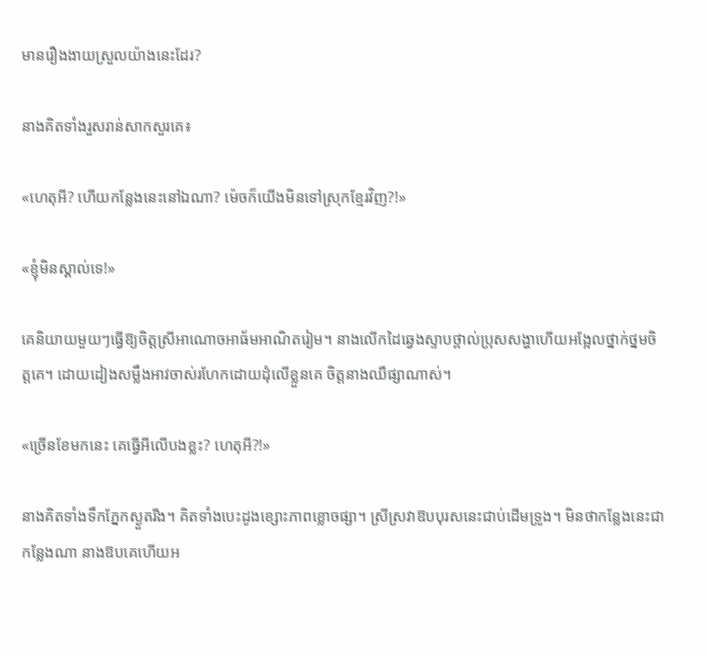មានរឿងងាយស្រួលយ៉ាងនេះដែរ?

នាងគិតទាំងរួសរាន់សាកសួរគេ៖

«ហេតុអី? ហើយកន្លែងនេះនៅឯណា? ម៉េចក៏យើងមិនទៅស្រុកខ្មែរវិញ?!»

«ខ្ញុំមិនស្គាល់ទេ!»

គេនិយាយមួយៗធ្វើឱ្យចិត្តស្រីអាណោចអាធ័មអាណិតរៀម។ នាងលើកដៃឆ្វេងស្ទាបថ្ពាល់ប្រុសសង្ហាហើយអង្អែលថ្នាក់ថ្នមចិត្តគេ។ ដោយដៀងសម្លឹងអាវចាស់រហែកដោយដុំលើខ្លួនគេ ចិត្តនាងឈឺផ្សាណាស់។

«ច្រើនខែមកនេះ គេធ្វើអីលើបងខ្លះ? ហេតុអី?!»

នាងគិតទាំងទឹកភ្នែកស្ងួតរីង។ គិតទាំងបេះដូងខ្សោះភាពខ្លោចផ្សា។ ស្រីស្រវាឱបបុរសនេះជាប់ដើមទ្រូង។ មិនថាកន្លែងនេះជាកន្លែងណា នាងឱបគេហើយអ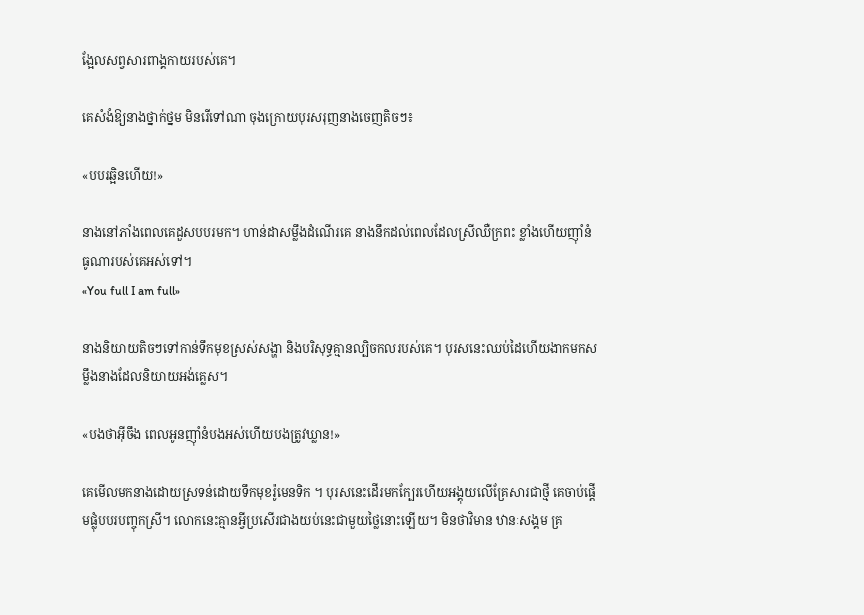ង្អែលសព្វសារពាង្គកាយរបស់គេ។

គេសំងំឱ្យនាងថ្នាក់ថ្នម មិនរើទៅណា ចុងក្រោយបុរសរុញនាងចេញតិចៗ៖

«បបរឆ្អិនហើយ!»

នាងនៅភាំងពេលគេដួសបបរមក។ ហាន់ដាសម្លឹងដំណើរគេ នាងនឹកដល់ពេលដែលស្រីឈឺក្រពះ ខ្លាំងហើយញ៉ាំនំធូណារបស់គេអស់ទៅ។
«You full I am full»

នាងនិយាយតិចៗទៅកាន់ទឹកមុខស្រស់សង្ហា និងបរិសុទ្ធគ្មានល្បិចកលរបស់គេ។ បុរសនេះឈប់ដៃហើយងាកមកសម្លឹងនាងដែលនិយាយអង់គ្លេស។

«បងថាអ៊ីចឹង ពេលអូនញ៉ាំនំបងអស់ហើយបងត្រូវឃ្លាន!»

គេមើលមកនាងដោយស្រទន់ដោយទឹកមុខរ៉ូមេនទិក ។ បុរសនេះដើរមកក្បែរហើយអង្គុយលើគ្រែសារជាថ្មី គេចាប់ផ្តើមផ្លុំបបរបញ្ចុកស្រី។ លោកនេះគ្មានអ្វីប្រសើរជាងយប់នេះជាមួយថ្លៃនោះឡើយ។ មិនថាវិមាន ឋានៈសង្គម គ្រ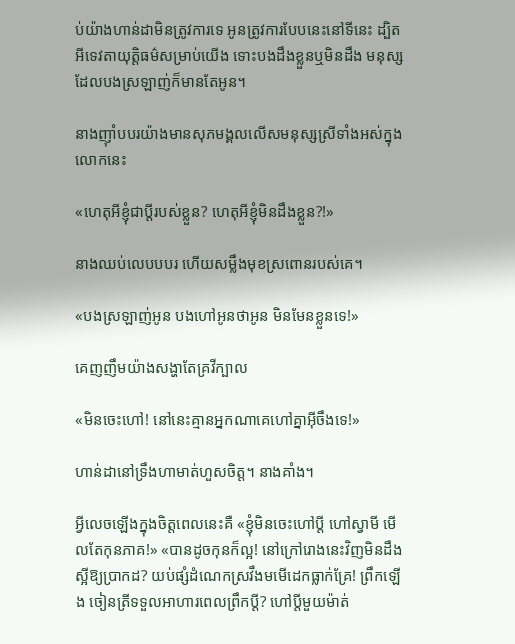ប់យ៉ាងហាន់ដាមិនត្រូវការទេ អូនត្រូវការបែបនេះនៅទីនេះ ដ្បិតអីទេវតាយុត្តិធម៌សម្រាប់យើង ទោះបងដឹងខ្លួនឬមិនដឹង មនុស្សដែលបងស្រឡាញ់ក៏មានតែអូន។

នាងញ៉ាំបបរយ៉ាងមានសុភមង្គលលើសមនុស្សស្រីទាំងអស់ក្នុងលោកនេះ

«ហេតុអីខ្ញុំជាប្តីរបស់ខ្លួន? ហេតុអីខ្ញុំមិនដឹងខ្លួន?!»

នាងឈប់លេបបបរ ហើយសម្លឹងមុខស្រពោនរបស់គេ។

«បងស្រឡាញ់អូន បងហៅអូនថាអូន មិនមែនខ្លួនទេ!»

គេញញឹមយ៉ាងសង្ហាតែគ្រវីក្បាល

«មិនចេះហៅ! នៅនេះគ្មានអ្នកណាគេហៅគ្នាអ៊ីចឹងទេ!»

ហាន់ដានៅទ្រឹងហាមាត់ហួសចិត្ត។ នាងគាំង។

អ្វីលេចឡើងក្នុងចិត្តពេលនេះគឺ «ខ្ញុំមិនចេះហៅប្តី ហៅស្វាមី មើលតែកុនភាគ!» «បានដូចកុនក៏ល្អ! នៅក្រៅរោងនេះវិញមិនដឹងស្អីឱ្យប្រាកដ? យប់ផ្សំដំណេកស្រវឹងមមើដេកធ្លាក់គ្រែ! ព្រឹកឡើង ចៀនត្រីទទួលអាហារពេលព្រឹកប្តី? ហៅប្តីមួយម៉ាត់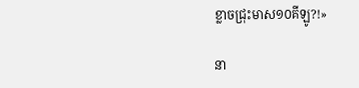ខ្លាចជ្រុះមាស១០គីឡូ?!»

នា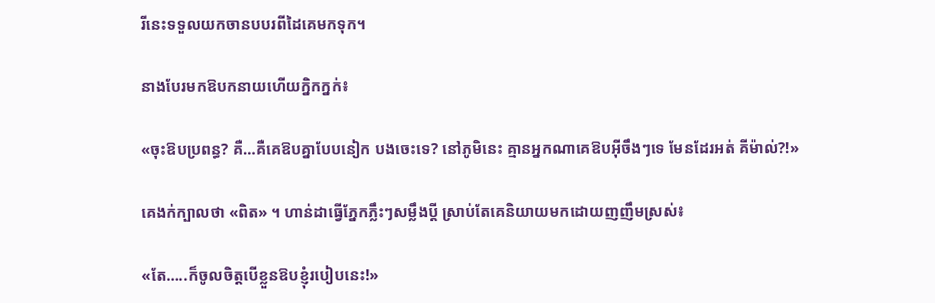រីនេះទទួលយកចានបបរពីដៃគេមកទុក។

នាងបែរមកឱបកនាយហើយក្និកក្នក់៖

«ចុះឱបប្រពន្ធ? គឺ…គឺគេឱបគ្នាបែបនៀក បងចេះទេ? នៅភូមិនេះ គ្មានអ្នកណាគេឱបអ៊ីចឹងៗទេ មែនដែរអត់ គីម៉ាល់?!»

គេងក់ក្បាលថា «ពិត» ។ ហាន់ដាធ្វើភ្នែកភ្លឹះៗសម្លឹងប្តី ស្រាប់តែគេនិយាយមកដោយញញឹមស្រស់៖

«តែ…..ក៏ចូលចិត្តបើខ្លួនឱបខ្ញុំរបៀបនេះ!»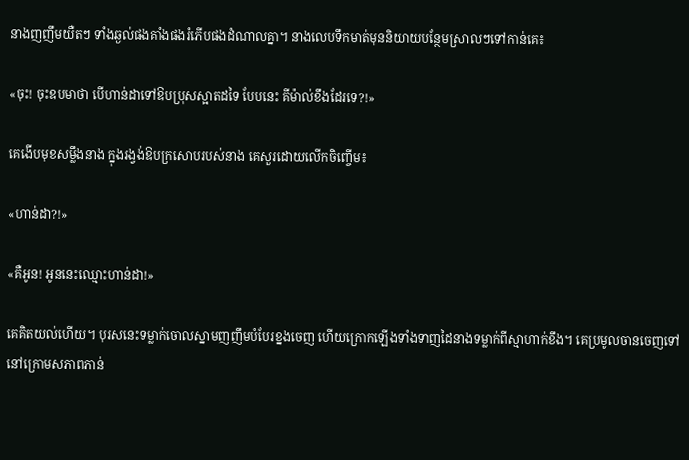នាងញញឹមយឺតៗ ទាំងឆ្ងល់ផងគាំងផងរំភើបផងដំណាលគ្នា។ នាងលេបទឹកមាត់មុននិយាយបន្ថែមស្រាលៗទៅកាន់គេ៖

«ចុះ! ចុះឧបមាថា បើហាន់ដាទៅឱបប្រុសស្អាតដទៃ បែបនេះ គីម៉ាល់ខឹងដែរទេ?!»

គេងើបមុខសម្លឹងនាង ក្នុងរង្វង់ឱបក្រសោបរបស់នាង គេសួរដោយលើកចិញ្ចើម៖

«ហាន់ដា?!»

«គឺអូន! អូននេះឈ្មោះហាន់ដា!»

គេគិតយល់ហើយ។ បុរសនេះទម្លាក់ចោលស្នាមញញឹមបំបែរខ្នងចេញ ហើយក្រោកឡើងទាំងទាញដៃនាងទម្លាក់ពីស្មាហាក់ខឹង។ គេប្រមូលចានចេញទៅ នៅក្រោមសភាពភាន់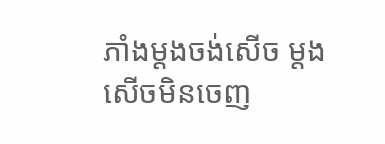ភាំងម្តងចង់សើច ម្តងសើចមិនចេញ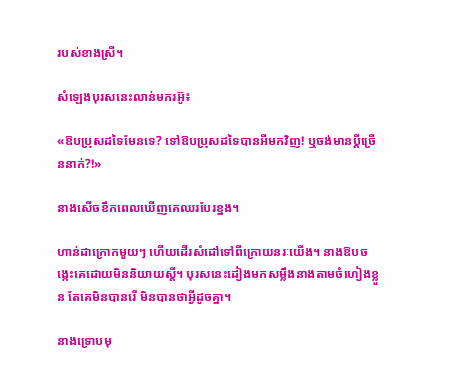របស់ខាងស្រី។

សំឡេងបុរសនេះលាន់មករអ៊ូ៖

«ឱបប្រុសដទៃមែនទេ? ទៅឱបប្រុសដទៃបានអីមកវិញ! ឬចង់មានប្តីច្រើននាក់?!»

នាងសើចខឹកពេលឃើញគេឈរបែរខ្នង។

ហាន់ដាក្រោកមួយៗ ហើយដើរសំដៅទៅពីក្រោយនរៈយើង។ នាងឱបចង្កេះគេដោយមិននិយាយស្តី។ បុរសនេះដៀងមកសម្លឹងនាងតាមចំហៀងខ្លួន តែគេមិនបានរើ មិនបានថាអ្វីដូចគ្នា។

នាងទ្រោបមុ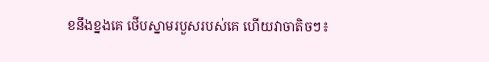ខនឹងខ្នងគេ ថើបស្នាមរបួសរបស់គេ ហើយវាចាតិចៗ៖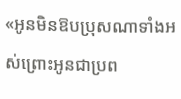«អូនមិនឱបប្រុសណាទាំងអស់ព្រោះអូនជាប្រព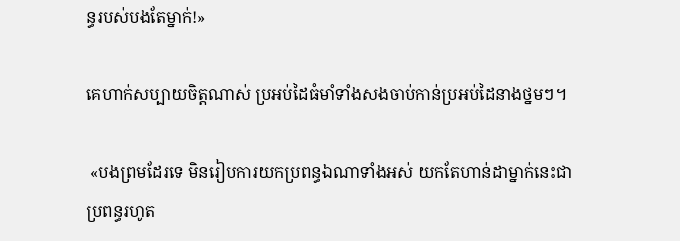ន្ធរបស់បងតែម្នាក់!»

គេហាក់សប្បាយចិត្តណាស់ ប្រអប់ដៃធំមាំទាំងសងចាប់កាន់ប្រអប់ដៃនាងថ្នមៗ។

 «បងព្រមដែរទេ មិនរៀបការយកប្រពន្ធឯណាទាំងអស់ យកតែហាន់ដាម្នាក់នេះជាប្រពន្ធរហូត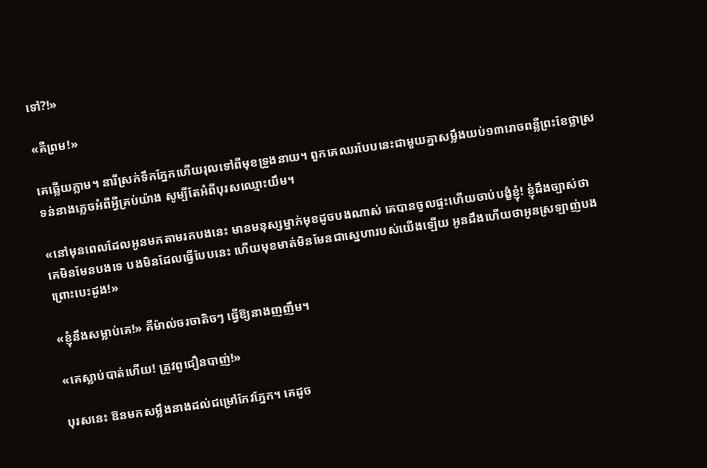ទៅ?!»

«គឺព្រម!»

គេឆ្លើយភ្លាម។ នារីស្រក់ទឹកភ្នែកហើយរុលទៅពីមុខទ្រូងនាយ។ ពួកគេឈរបែបនេះជាមួយគ្នាសម្លឹងយប់១៣រោចពន្លឺព្រះខែថ្លាស្រទន់នាងភ្លេចអំពីអ្វីគ្រប់យ៉ាង សូម្បីតែអំពីបុរសឈ្មោះយឹម។

«នៅមុនពេលដែលអូនមកតាមរកបងនេះ មានមនុស្សម្នាក់មុខដូចបងណាស់ គេបានចូលផ្ទះហើយចាប់បង្ខំខ្ញុំ! ខ្ញុំដឹងច្បាស់ថា   គេមិនមែនបងទេ បងមិនដែលធ្វើបែបនេះ ហើយមុខមាត់មិនមែនជាស្នេហារបស់យើងឡើយ អូនដឹងហើយថាអូនស្រឡាញ់បងព្រោះបេះដូង!»

«ខ្ញុំនឹងសម្លាប់គេ!» គីម៉ាល់ចរចាតិចៗ ធ្វើឱ្យនាងញញឹម។

«គេស្លាប់បាត់ហើយ! ត្រូវពូជឿនបាញ់!»

បុរសនេះ ឱនមកសម្លឹងនាងដល់ជម្រៅកែវភ្នែក។ គេដូច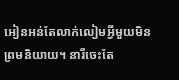អៀនអន់តែលាក់លៀមអ្វីមួយមិនព្រមនិយាយ។ នារីចេះតែ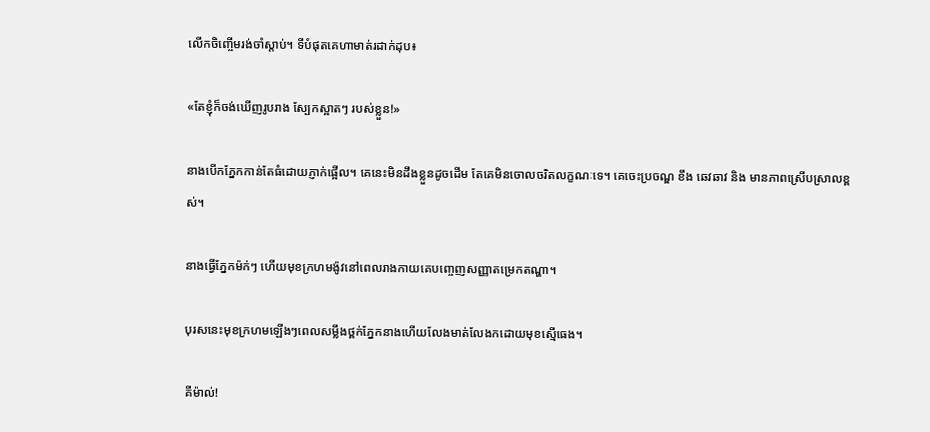លើកចិញ្ចើមរង់ចាំស្តាប់។ ទីបំផុតគេហាមាត់រដាក់ដុប៖

«តែខ្ញុំក៏ចង់ឃើញរូបរាង ស្បែកស្អាតៗ របស់ខ្លួន!»

នាងបើកភ្នែកកាន់តែធំដោយភ្ញាក់ផ្អើល។ គេនេះមិនដឹងខ្លួនដូចដើម តែគេមិនចោលចរិតលក្ខណៈទេ។ គេចេះប្រចណ្ឌ ខឹង ឆេវឆាវ និង មានភាពស្រើបស្រាលខ្ពស់។

នាងធ្វើភ្នែកម៉ក់ៗ ហើយមុខក្រហមង៉ូវនៅពេលរាងកាយគេបញ្ចេញសញ្ញាតម្រេកតណ្ហា។

បុរសនេះមុខក្រហមឡើងៗពេលសម្លឹងថ្ពក់ភ្នែកនាងហើយលែងមាត់លែងកដោយមុខស្មើធេង។

គីម៉ាល់!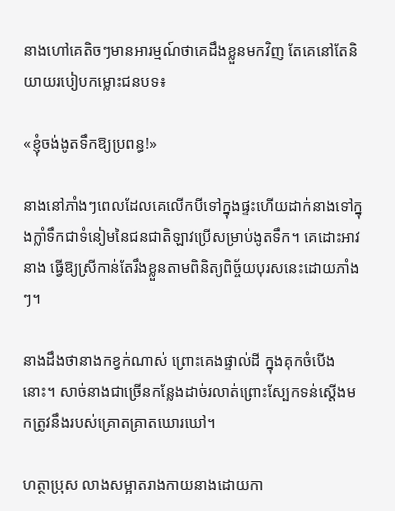នាងហៅគេតិចៗមានអារម្មណ៍ថាគេដឹងខ្លួនមកវិញ តែគេនៅតែនិយាយរបៀបកម្លោះជនបទ៖

«ខ្ញុំចង់ងូតទឹកឱ្យប្រពន្ធ!»

នាងនៅភាំងៗពេលដែលគេលើកបីទៅក្នុងផ្ទះហើយដាក់នាងទៅក្នុងក្លាំទឹកជាទំនៀមនៃជនជាតិឡាវប្រើសម្រាប់ងូតទឹក។ គេដោះអាវនាង ធ្វើឱ្យស្រីកាន់តែរឹងខ្លួនតាមពិនិត្យពិច្ច័យបុរសនេះដោយភាំងៗ។

នាងដឹងថានាងកខ្វក់ណាស់ ព្រោះគេងផ្ទាល់ដី ក្នុងគុកចំបើងនោះ។ សាច់នាងជាច្រើនកន្លែងដាច់រលាត់ព្រោះស្បែកទន់ស្តើងមកត្រូវនឹងរបស់គ្រោតគ្រាតឃោរឃៅ។

ហត្ថាប្រុស លាងសម្អាតរាងកាយនាងដោយកា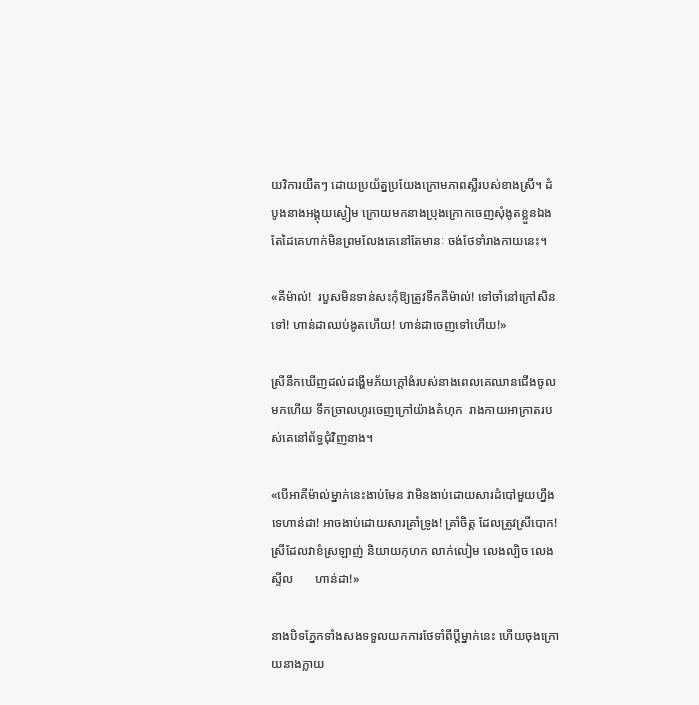យវិការយឺតៗ ដោយប្រយ័ត្នប្រយែងក្រោមភាពស្លឺរបស់ខាងស្រី។ ដំបូងនាងអង្គុយស្ងៀម ក្រោយមកនាងប្រុងក្រោកចេញសុំងូតខ្លួនឯង តែដៃគេហាក់មិនព្រមលែងគេនៅតែមានៈ ចង់ថែទាំរាងកាយនេះ។

«គីម៉ាល់!  របួសមិនទាន់សះកុំឱ្យត្រូវទឹកគីម៉ាល់! ទៅចាំនៅក្រៅសិនទៅ! ហាន់ដាឈប់ងូតហើយ! ហាន់ដាចេញទៅហើយ!»

ស្រីនឹកឃើញដល់ដង្ហើមភ័យក្តៅងំរបស់នាងពេលគេឈានជើងចូលមកហើយ ទឹកច្រាលហូរចេញក្រៅយ៉ាងគំហុក  រាងកាយអាក្រាតរបស់គេនៅព័ទ្ធជុំវិញនាង។

«បើអាគីម៉ាល់ម្នាក់នេះងាប់មែន វាមិនងាប់ដោយសារដំបៅមួយហ្នឹងទេហាន់ដា! អាចងាប់ដោយសារគ្រាំទ្រូង! គ្រាំចិត្ត ដែលត្រូវស្រីបោក! ស្រីដែលវាខំស្រឡាញ់ និយាយកុហក លាក់លៀម លេងល្បិច លេងស្ទីល       ហាន់ដា!»

នាងបិទភ្នែកទាំងសងទទួលយកការថែទាំពីប្តីម្នាក់នេះ ហើយចុងក្រោយនាងក្លាយ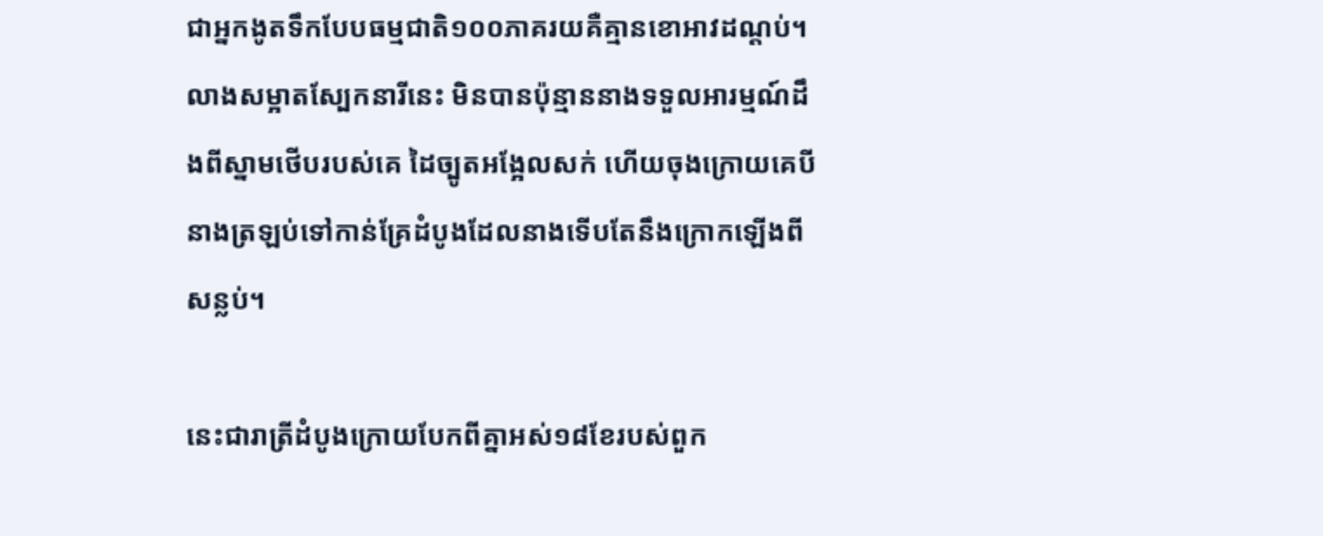ជាអ្នកងូតទឹកបែបធម្មជាតិ១០០ភាគរយគឺគ្មានខោអាវដណ្តប់។ លាងសម្អាតស្បែកនារីនេះ មិនបានប៉ុន្មាននាងទទួលអារម្មណ៍ដឹងពីស្នាមថើបរបស់គេ ដៃច្បូតអង្អែលសក់ ហើយចុងក្រោយគេបីនាងត្រឡប់ទៅកាន់គ្រែដំបូងដែលនាងទើបតែនឹងក្រោកឡើងពីសន្លប់។

នេះជារាត្រីដំបូងក្រោយបែកពីគ្នាអស់១៨ខែរបស់ពួក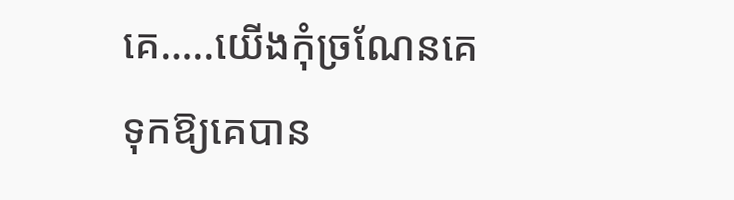គេ…..យើងកុំច្រណែនគេទុកឱ្យគេបាន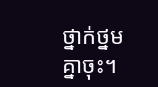ថ្នាក់ថ្នមគ្នាចុះ។